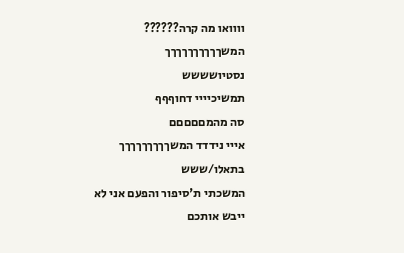וווואו מה קרה??????
המשךךךךךךךךךך
נסטיושששש
תמשיכיייי דחוףףף
סה מהמםםםםם
אייי נידדד המשךךךךךךךךך
בתאלו/ששש
המשכתי ת'סיפור והפעם אני לא ייבש אותכם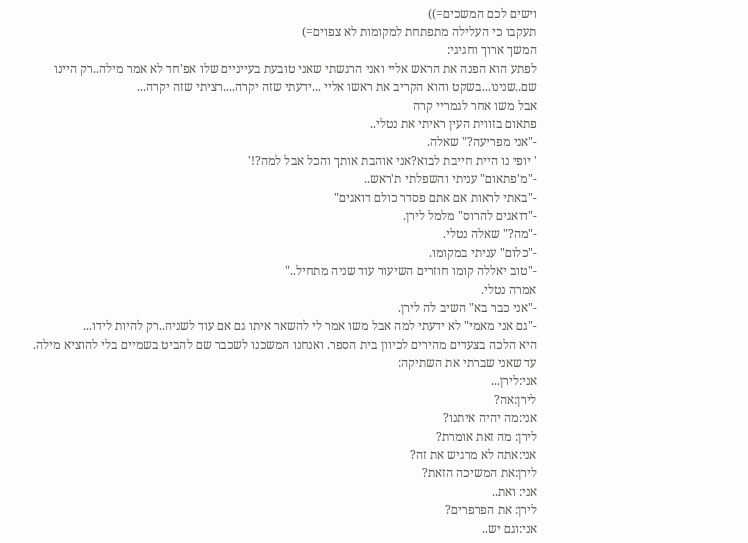וישים לכם המשכים=))
תעקבו כי העלילה מתפתחת למקומות לא צפוים=)
המשך ארוך וחגיגי:
לפתע הוא הפנה את הראש אליי ואני הרגשתי שאני טובעת בעייניים שלו אפ'חד לא אמר מילה..רק היינו שם..שנינו...בשקט והוא הקריב את ראשו אליי ...ידעתי שזה יקרה....רציתי שזה יקרה...
אבל משו אחר לגמריי קרה
פתאום בזווית העין ראיתי את נטלי..
-"אני מפריעה?" שאלה.
' יופי נו היית חייבת לבוא?אני אוהבת אותך והכל אבל למה?!'
-"מ'פתאום" עניתי והשפלתי ת'ראש..
-"באתי לראות אם אתם פסדר כולם דואגים"
-"דואגים להרוס" מלמל לירן.
-"מה?" שאלה נטלי.
-"כלום" עניתי במקומו.
-"טוב יאללה קומו חוזרים השיעור עוד שניה מתחיל.."
אמרה נטלי.
-"אני כבר בא" השיב לה לירן.
-"גם אני מאמי" לא ידעתי למה אבל משו אמר לי להשאר איתו גם אם עוד לשניה..רק להיות לידו...
היא הלכה בצעדים מהירים לכיוון בית הספר. ואנחנו המשכנו לשכבר שם להביט בשמיים בלי להוציא מילה.
עד שאני שברתי את השתיקה:
אני:לירן...
לירן:אה?
אני:מה יהיה איתנו?
לירן: מה זאת אומרת?
אני:אתה לא מרגיש את זה?
לירן:את המשיכה הזאת?
אני: ואת..
לירן: את הפרפרים?
אני:וגם יש..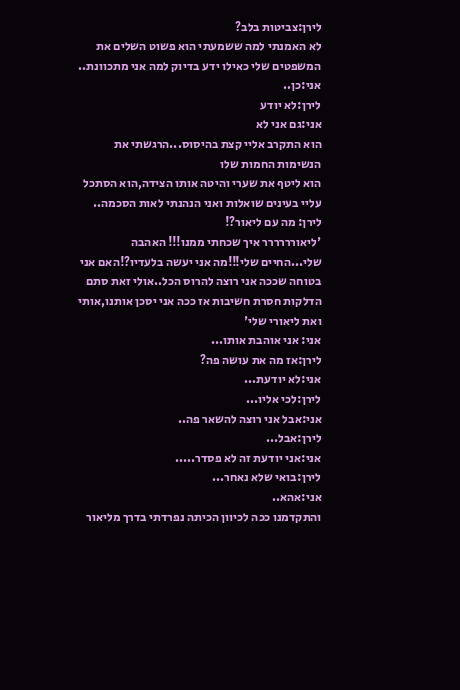לירן:צביטות בלב?
לא האמנתי למה ששמעתי הוא פשוט השלים את המשפטים שלי כאילו ידע בדיוק למה אני מתכוונת..
אני:כן..
לירן:לא יודע
אני:גם אני לא
הוא התקרב אליי קצת בהיסוס...הרגשתי את הנשימות החמות שלו
הוא ליטף את שערי והיטה אותו הצידה,הוא הסתכל עליי בעינים שואלות ואני הנהנתי לאות הסכמה..
לירן: מה עם ליאור?!
'ליאורררררר איך שכחתי ממנו!!! האהבה שלי...החיים שלי!!!מה אני יעשה בלעדיו?!האם אני בטוחה שככה אני רוצה להרוס הכל..אולי זאת סתם הדלקות חסרת חשיבות אז ככה אני יסכן אותנו,אותי ואת ליאורי שלי'
אני: אני אוהבת אותו...
לירן:אז מה את עושה פה?
אני:לא יודעת...
לירן:לכי אליו...
אני:אבל אני רוצה להשאר פה..
לירן:אבל...
אני:אני יודעת זה לא פסדר.....
לירן:בואי שלא נאחר...
אני:אהא..
והתקדמנו ככה לכיוון הכיתה נפרדתי בדרך מליאור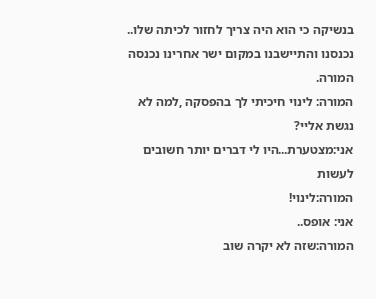בנשיקה כי הוא היה צריך לחזור לכיתה שלו..
נכנסנו והתיישבנו במקום ישר אחרינו נכנסה המורה.
המורה: לינוי חיכיתי לך בהפסקה ,למה לא נגשת אליי?
אני:מצטערת...היו לי דברים יותר חשובים לעשות
המורה:לינוי!
אני: אופס..
המורה:שזה לא יקרה שוב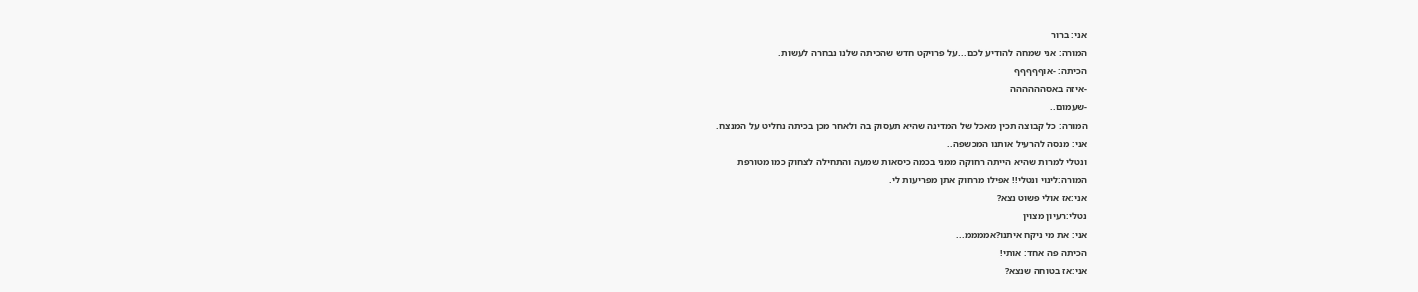אני: ברור
המורה: אני שמחה להודיע לכם...על פרויקט חדש שהכיתה שלנו נבחרה לעשות.
הכיתה: -אוףףףףף
-איזה באסהההההה
-שעמום..
המורה: כל קבוצה תכין מאכל של המדינה שהיא תעסוק בה ולאחר מכן בכיתה נחליט על המנצח.
אני: מנסה להרעיל אותנו המכשפה..
ונטלי למרות שהיא הייתה רחוקה ממני בכמה כיסאות שמעה והתחילה לצחוק כמו מטורפת
המורה:לינוי ונטלי!! אפילו מרחוק אתן מפריעות לי.
אני:אז אולי פשוט נצא?
נטלי:רעיון מצוין
אני: את מי ניקח איתנו?אממממ...
הכיתה פה אחד: אותי!
אני:אז בטוחה שנצא?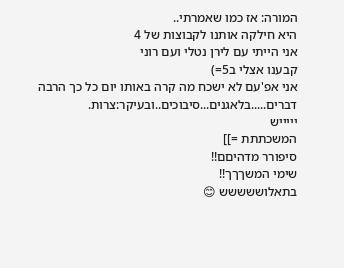המורה: אז כמו שאמרתי..
היא חילקה אותנו לקבוצות של 4
אני הייתי עם לירן נטלי ועם רוני
קבענו אצלי ב5=)
אני אפ'עם לא ישכח מה קרה באותו יום כל כך הרבה דברים.....בלאגנים...סיבוכים..ובעיקר:צרות.
יייייש
המשכתתת =]]
סיפורר מדהיםם!!
שימי המשךךך!!
בתאלוששששש 😊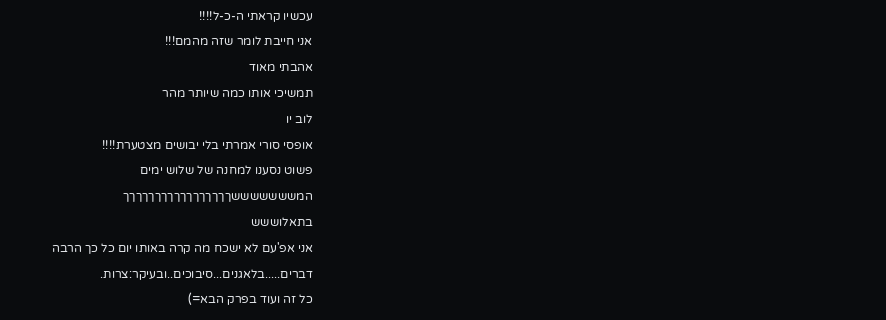עכשיו קראתי ה-כ-ל!!!!
אני חייבת לומר שזה מהמם!!!
אהבתי מאוד
תמשיכי אותו כמה שיותר מהר
לוב יו
אופסי סורי אמרתי בלי יבושים מצטערת!!!!
פשוט נסענו למחנה של שלוש ימים
המשששששששךךךךךךךךךךךךךךךךך
בתאלוששש
אני אפ'עם לא ישכח מה קרה באותו יום כל כך הרבה דברים.....בלאגנים...סיבוכים..ובעיקר:צרות.
כל זה ועוד בפרק הבא=)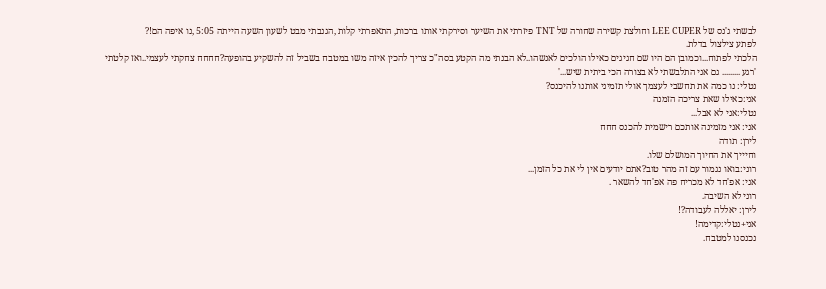לבשתי ג'נס של LEE CUPER וחולצת קשירה שחורה של TNT פיזרתי את השיער וסירקתי אותו ברכות, התאפרתי קלות ,הגנבתי מבט לשעון השעה הייתה 5:05 ,נו איפה הם!?
לפתע צילצול בדלת.
הלכתי לפתוח...וכמובן הם היו שם חגיגים כאילו הולכים לאנשהו..לא הבנתי מה הקטע בסה"כ צריך להכין איזה משו במטבח בשביל זה להשקיע בהופעה?חחחח צחקתי לעצמי..ואז קלטתי
'רגע ......... גם אני התלבשתי לא בצורה הכי ביתית שיש...'
נטלי: נו כמה את תחשבי לעצמך אולי תזמיני אותנו להיכנס?
אני:כאילו שאת צריכה הזמנה
נטלי:אני לא אבל...
אני: אני מזמינה אותכם רישמית להכנס חחח
לירן: תודה
וחיייך את החיוך המושלם שלו.
רוני:בואו נגמור עם זה מהר טוב?אתם יודעים אין לי את כל הזמן...
אני: אפ'חד לא מכריח פה אפ'חד להשאר .
רוני לא השיבה.
לירן: יאללה לעבודה?!
אני+נטלי:קדימה!
נכנסנו למטבח.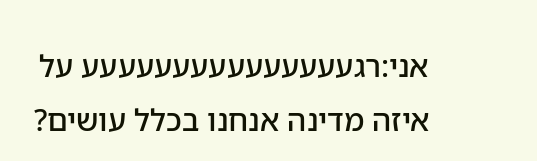אני:רגעעעעעעעעעעעעעעע על איזה מדינה אנחנו בכלל עושים?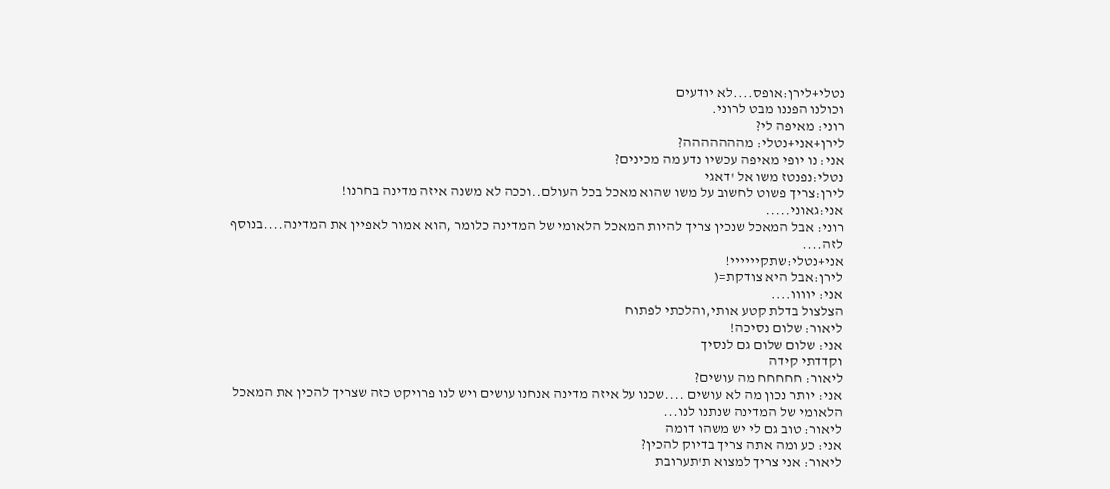נטלי+לירן:אופס....לא יודעים
וכולנו הפננו מבט לרוני.
רוני: מאיפה לי?
לירן+אני+נטלי: מההההההה?
אני: נו יופי מאיפה עכשיו נדע מה מכינים?
נטלי:נפנטז משו אל 'דאגי
לירן:צריך פשוט לחשוב על משו שהוא מאכל בכל העולם..וככה לא משנה איזה מדינה בחרנו!
אני:גאוני.....
רוני: אבל המאכל שנכין צריך להיות המאכל הלאומי של המדינה כלומר ,הוא אמור לאפיין את המדינה....בנוסף לזה....
אני+נטלי:שתקיייייי!
לירן:אבל היא צודקת=(
אני: יוווו....
הצלצול בדלת קטע אותי,והלכתי לפתוח
ליאור: שלום נסיכה!
אני: שלום שלום גם לנסיך
וקדדתי קידה
ליאור: חחחחח מה עושים?
אני: יותר נכון מה לא עושים ....שכנו על איזה מדינה אנחנו עושים ויש לנו פרויקט כזה שצריך להכין את המאכל הלאומי של המדינה שנתנו לנו...
ליאור: טוב גם לי יש משהו דומה
אני: כע ומה אתה צריך בדיוק להכין?
ליאור: אני צריך למצוא ת'תערובת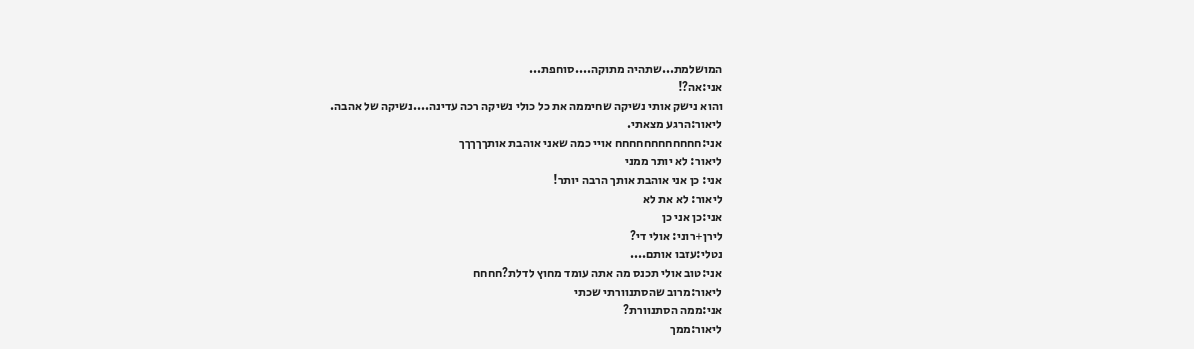המושלמת...שתהיה מתוקה....סוחפת...
אני:אה?!
והוא נישק אותי נשיקה שחיממה את כל כולי נשיקה רכה עדינה....נשיקה של אהבה.
ליאור:הרגע מצאתי.
אני:חחחחחחחחחחחח אויי כמה שאני אוהבת אותךךךךך
ליאור: לא יותר ממני
אני: כן אני אוהבת אותך הרבה יותר!
ליאור: לא את לא
אני:כן אני כן
לירן+רוני: אולי די?
נטלי:עזבו אותם....
אני:טוב אולי תכנס מה אתה עומד מחוץ לדלת?חחחח
ליאור:מרוב שהסתנוורתי שכתי
אני:ממה הסתנוורת?
ליאור:ממך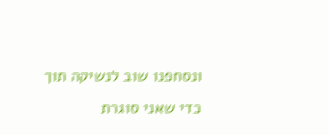ונסחפנו שוב לנשיקה תוך כדי שאני סוגרת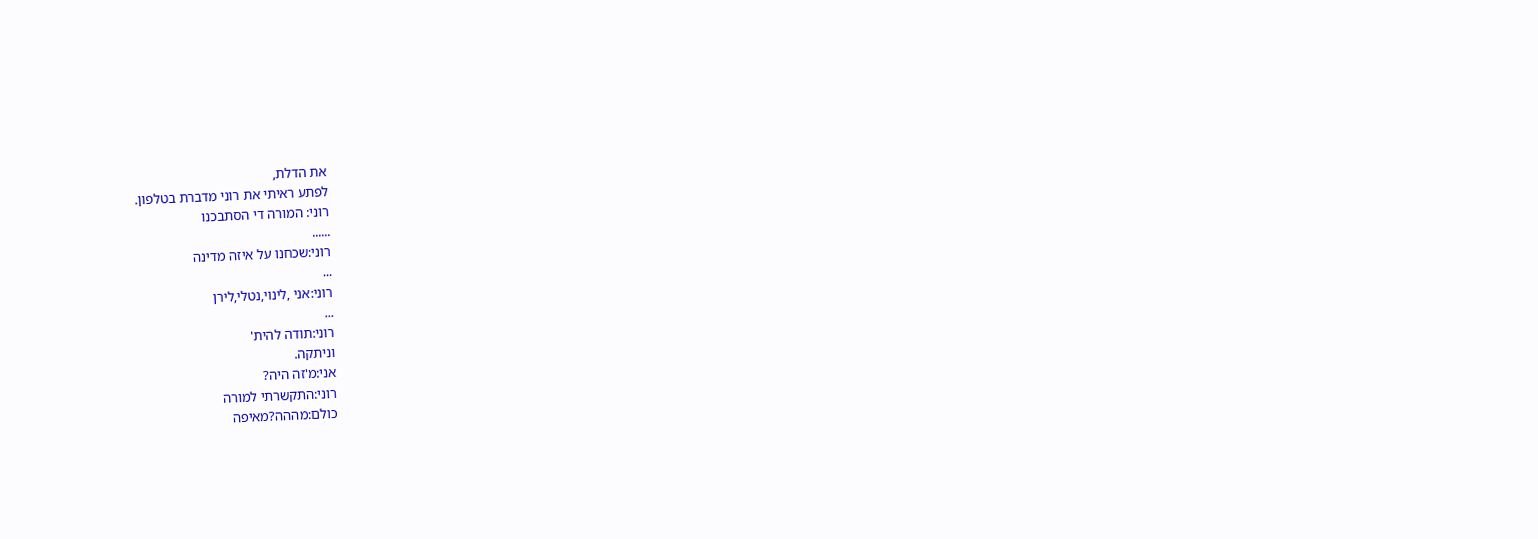את הדלת,
לפתע ראיתי את רוני מדברת בטלפון.
רוני: המורה די הסתבכנו
......
רוני:שכחנו על איזה מדינה
...
רוני:אני ,לינוי,נטלי,לירן
...
רוני:תודה להית'
וניתקה.
אני:מ'זה היה?
רוני:התקשרתי למורה
כולם:מההה?מאיפה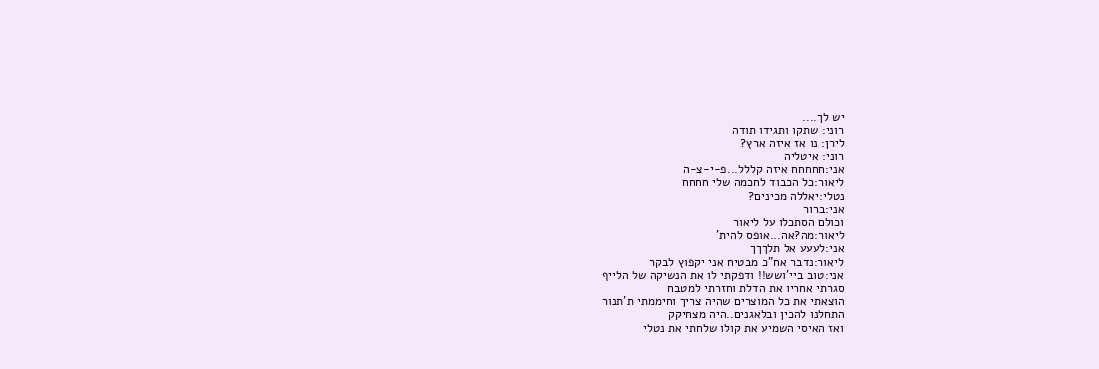יש לך....
רוני: שתקו ותגידו תודה
לירן: נו אז איזה ארץ?
רוני: איטליה
אני:חחחחח איזה קללל...פ-י-צ-ה
ליאור:כל הכבוד לחכמה שלי חחחח
נטלי:יאללה מכינים?
אני:ברור
וכולם הסתכלו על ליאור
ליאור:מה?אה...אופס להית'
אני:לעעע אל תלךךך
ליאור:נדבר אח"כ מבטיח אני יקפוץ לבקר
אני:טוב ביי'ושש!! ודפקתי לו את הנשיקה של הלייף
סגרתי אחריו את הדלת וחזרתי למטבח
הוצאתי את כל המוצרים שהיה צריך וחיממתי ת'תנור
התחלנו להכין ובלאגנים..היה מצחיקק
ואז האיסי השמיע את קולו שלחתי את נטלי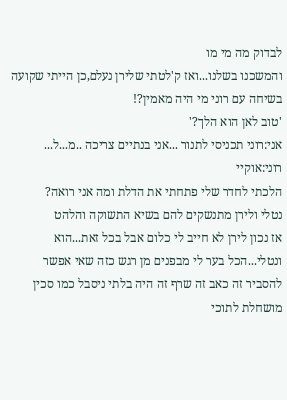לבדוק מה מי מו
והמשכנו בשלנו...ואז ק'לטתי שלירן נעלם,כן הייתי שקועה בשיחה עם רוני מי היה מאמין?!
'טוב לאן הוא הלך?'
אני:רוני תכניסי לתנור ...אני בנתיים צריכה ..מ...ל...
רוני:אוקיי
הלכתי לחדר שלי פתחתי את הדלת ומה אני רואה?
נטלי ולירן מתנשקים להם בשיא התשוקה והלהט
אז נכון לירן לא חייב לי כלום אבל בכל זאת...הוא ונטלי...הכל בער לי מבפנים מן רגש כזה שאי אפשר להסביר זה כאב זה שרף זה היה בלתי ניסבל כמו סכין מושחלת לתוכי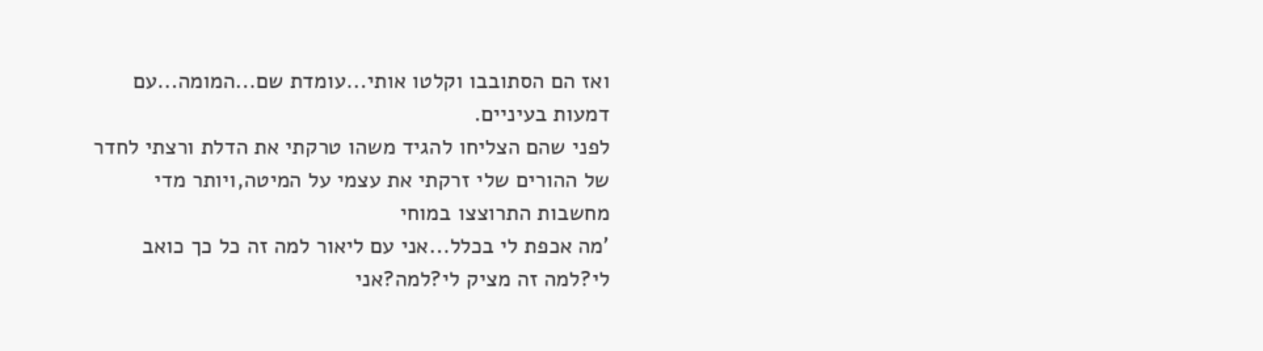ואז הם הסתובבו וקלטו אותי...עומדת שם...המומה...עם דמעות בעיניים.
לפני שהם הצליחו להגיד משהו טרקתי את הדלת ורצתי לחדר של ההורים שלי זרקתי את עצמי על המיטה,ויותר מדי מחשבות התרוצצו במוחי
'מה אכפת לי בכלל...אני עם ליאור למה זה כל כך כואב לי?למה זה מציק לי?למה?אני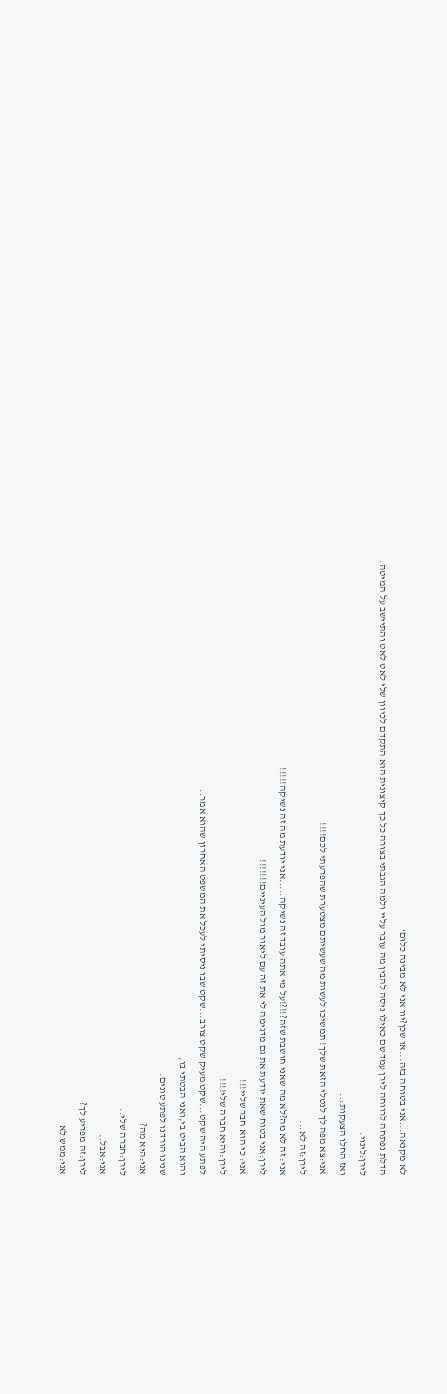לא מקנאה...אני בטוחה בזה...או שכן?יוו אני לא מבינה כלום'
הדלת נפתחה לרווחה לירן עמד שם כאילו ניסה להבין מה עובר עליי ולמה הגבתי בצורה כל כך קיצונית הוא התקדם לכיוון שלי לאט לאט והתיישב על המיטה.
לירן:לינוי.
ואז החלו הצעקות:..
אני:צא מפה לך לנטלי הזאת שלך! תמשיכו לעשות מה שעשיתם מצטערת שהפרעתי לכם!!!!
לירן:זה לא...
אני: זה לא מה?לא מה שאני חושבת שזה?!!?!על מי אתה עובד זה נשיקה.....אני יודעת מה זה נשיקה!!!!!
לירן:אני בטוח שאת יודעת את גם מדגימה לי את זה עם ליאור מול העיניים!!!!!!!
אני: כי הוא חבר שליי!!!
לירן:והיא חברה שלי!!!!
לפתע היה שקט...שקט מעיק שקט צורב...שקט שבו ניסיתי לעכל את המשפט האחרון שהוא אמר..
והוא הביט בי,ואני הבטתי בו,
שנינו הורדנו לפתע טונים.
אני:היא מה?
לירן:חברה שלי..
אני:אבל..
לירן:זה מפריע לך?
אני:ממש לא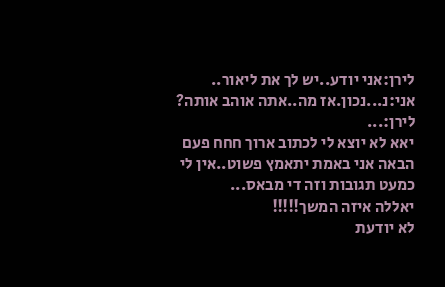לירן:אני יודע..יש לך את ליאור..
אני:נ...נכון.אז מה..אתה אוהב אותה?
לירן:...
יאא לא יוצא לי לכתוב ארוך חחח פעם הבאה אני באמת יתאמץ פשוט..אין לי כמעט תגובות וזה די מבאס...
יאללה איזה המשך!!!!!
לא יודעת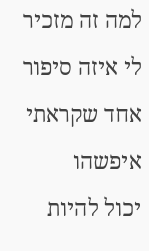למה זה מזכיר לי איזה סיפור אחד שקראתי איפשהו
יכול להיות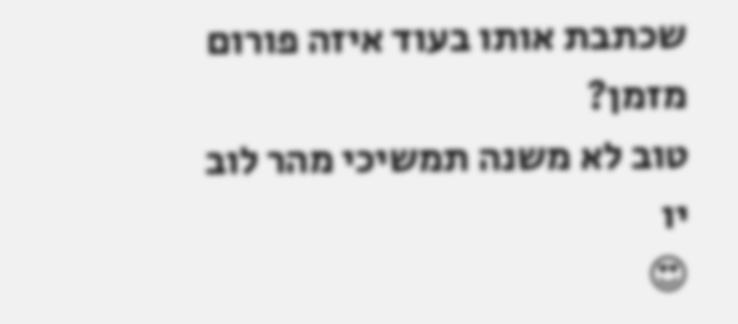שכתבת אותו בעוד איזה פורום מזמן?
טוב לא משנה תמשיכי מהר לוב יו
😍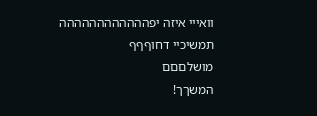וואייי איזה יפהההההההההההה
תמשיכיי דחוףףף
מושלםםם
המשךך!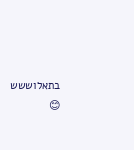בתאלוששש 😊